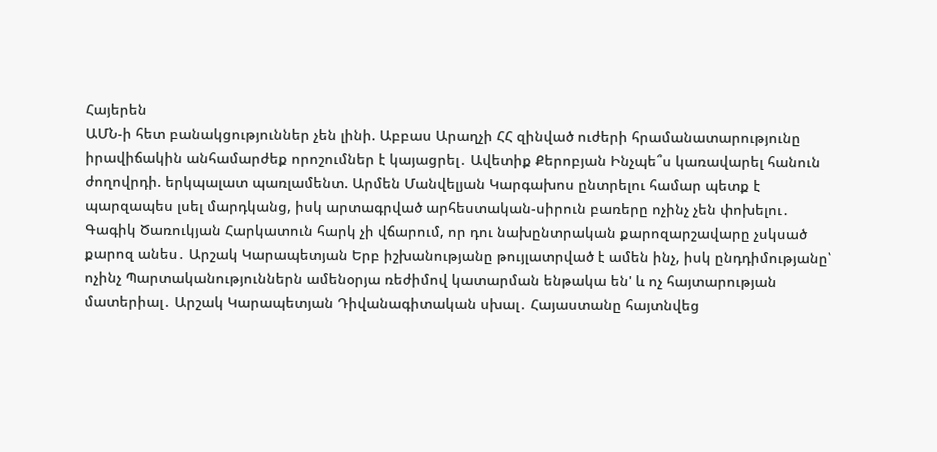Հայերեն
ԱՄՆ-ի հետ բանակցություններ չեն լինի. Աբբաս Արաղչի ՀՀ զինված ուժերի հրամանատարությունը իրավիճակին անհամարժեք որոշումներ է կայացրել․ Ավետիք Քերոբյան Ինչպե՞ս կառավարել հանուն ժողովրդի. երկպալատ պառլամենտ. Արմեն Մանվելյան Կարգախոս ընտրելու համար պետք է պարզապես լսել մարդկանց, իսկ արտագրված արհեստական-սիրուն բառերը ոչինչ չեն փոխելու․ Գագիկ Ծառուկյան Հարկատուն հարկ չի վճարում, որ դու նախընտրական քարոզարշավարը չսկսած քարոզ անես․ Արշակ Կարապետյան Երբ իշխանությանը թույլատրված է ամեն ինչ, իսկ ընդդիմությանը՝ ոչինչ Պարտականություններն ամենօրյա ռեժիմով կատարման ենթակա են' և ոչ հայտարության մատերիալ․ Արշակ Կարապետյան Դիվանագիտական սխալ․ Հայաստանը հայտնվեց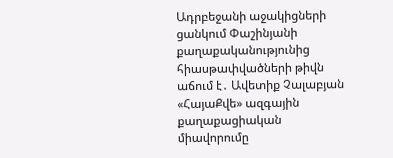Ադրբեջանի աջակիցների ցանկում Փաշինյանի քաղաքականությունից հիասթափվածների թիվն աճում է․ Ավետիք Չալաբյան «ՀայաՔվե» ազգային քաղաքացիական միավորումը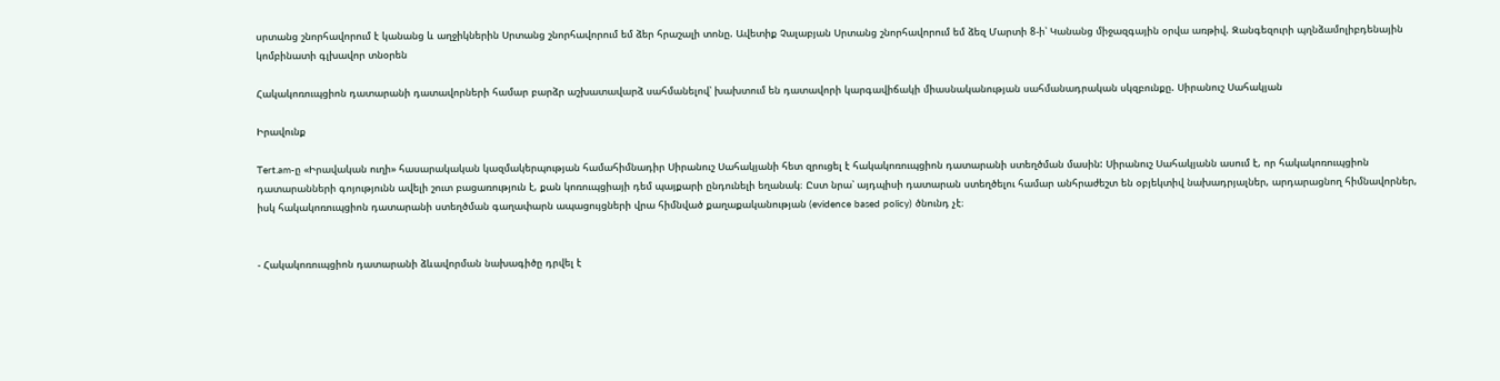սրտանց շնորհավորում է կանանց և աղջիկներին Սրտանց շնորհավորում եմ ձեր հրաշալի տոնը. Ավետիք Չալաբյան Սրտանց շնորհավորում եմ ձեզ Մարտի 8-ի՝ Կանանց միջազգային օրվա առթիվ. Զանգեզուրի պղնձամոլիբդենային կոմբինատի գլխավոր տնօրեն

Հակակոռուպցիոն դատարանի դատավորների համար բարձր աշխատավարձ սահմանելով՝ խախտում են դատավորի կարգավիճակի միասնականության սահմանադրական սկզբունքը. Սիրանուշ Սահակյան

Իրավունք

Tert.am-ը «Իրավական ուղի» հասարակական կազմակերպության համահիմնադիր Սիրանուշ Սահակյանի հետ զրուցել է հակակոռուպցիոն դատարանի ստեղծման մասին: Սիրանուշ Սահակյանն ասում է, որ հակակոռուպցիոն դատարանների գոյությունն ավելի շուտ բացառություն է, քան կոռուպցիայի դեմ պայքարի ընդունելի եղանակ։ Ըստ նրա՝ այդպիսի դատարան ստեղծելու համար անհրաժեշտ են օբյեկտիվ նախադրյալներ, արդարացնող հիմնավորներ, իսկ հակակոռուպցիոն դատարանի ստեղծման գաղափարն ապացույցների վրա հիմնված քաղաքականության (evidence based policy) ծնունդ չէ։


- Հակակոռուպցիոն դատարանի ձևավորման նախագիծը դրվել է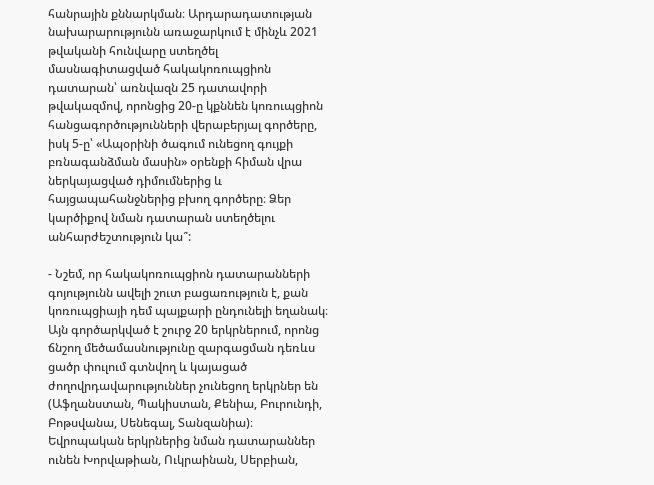հանրային քննարկման։ Արդարադատության նախարարությունն առաջարկում է մինչև 2021 թվականի հունվարը ստեղծել մասնագիտացված հակակոռուպցիոն դատարան՝ առնվազն 25 դատավորի թվակազմով, որոնցից 20-ը կքննեն կոռուպցիոն հանցագործությունների վերաբերյալ գործերը, իսկ 5-ը՝ «Ապօրինի ծագում ունեցող գույքի բռնագանձման մասին» օրենքի հիման վրա ներկայացված դիմումներից և հայցապահանջներից բխող գործերը։ Ձեր կարծիքով նման դատարան ստեղծելու անհարժեշտություն կա՞:

- Նշեմ, որ հակակոռուպցիոն դատարանների գոյությունն ավելի շուտ բացառություն է, քան կոռուպցիայի դեմ պայքարի ընդունելի եղանակ։ Այն գործարկված է շուրջ 20 երկրներում, որոնց ճնշող մեծամասնությունը զարգացման դեռևս ցածր փուլում գտնվող և կայացած ժողովրդավարություններ չունեցող երկրներ են (Աֆղանստան, Պակիստան, Քենիա, Բուրունդի, Բոթսվանա, Սենեգալ, Տանզանիա)։ Եվրոպական երկրներից նման դատարաններ ունեն Խորվաթիան, Ուկրաինան, Սերբիան,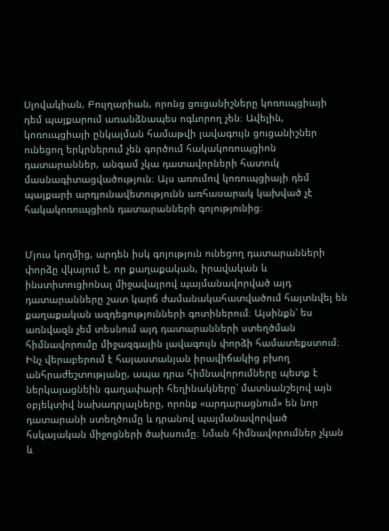Սլովակիան, Բուլղարիան, որոնց ցուցանիշները կոռուպցիայի դեմ պայքարում առանձնապես ոգևորող չեն։ Ավելին, կոռուպցիայի ընկալման համաթվի լավագույն ցուցանիշներ ունեցող երկրներում չեն գործում հակակոռուպցիոն դատարաններ, անգամ չկա դատավորների հատուկ մասնագիտացվածություն։ Այս առումով կոռուպցիայի դեմ պայքարի արդյունավետությունն առհասարակ կախված չէ հակակոռուպցիոն դատարանների գոյությունից։


Մյուս կողմից, արդեն իսկ գոյություն ունեցող դատարանների փորձը վկայում է, որ քաղաքական, իրավական և ինստիտուցիոնալ միջավայրով պայմանավորված այդ դատարանները շատ կարճ ժամանակահատվածում հայտնվել են քաղաքական ազդեցությունների գոտիներում։ Այսինքն՝ ես առնվազն չեմ տեսնում այդ դատարանների ստեղծման հիմնավորումը միջազգային լավագույն փորձի համատեքստում։ Ինչ վերաբերում է հայաստանյան իրավիճակից բխող անհրաժեշտությանը, ապա դրա հիմնավորումները պետք է ներկայացնեին գաղափարի հեղինակները՝ մատնանշելով այն օբյեկտիվ նախադրյալները, որոնք «արդարացնում» են նոր դատարանի ստեղծումը և դրանով պայմանավորված հսկայական միջոցների ծախսումը։ Նման հիմնավորումներ չկան և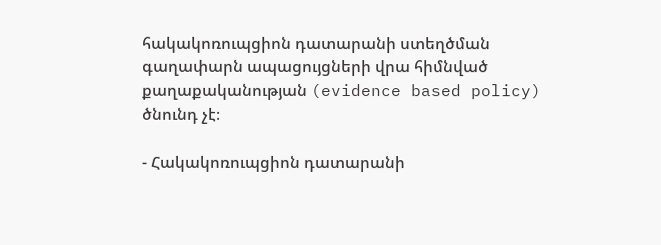հակակոռուպցիոն դատարանի ստեղծման գաղափարն ապացույցների վրա հիմնված քաղաքականության (evidence based policy) ծնունդ չէ։

- Հակակոռուպցիոն դատարանի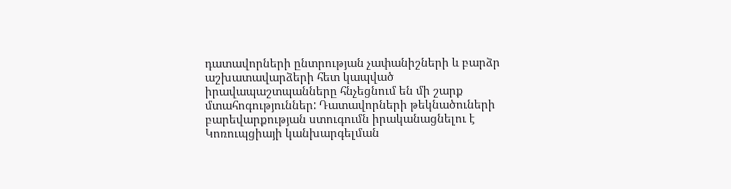դատավորների ընտրության չափանիշների և բարձր աշխատավարձերի հետ կապված իրավապաշտպանները հնչեցնում են մի շարք մտահոգություններ: Դատավորների թեկնածուների բարեվարքության ստուգումն իրականացնելու է Կոռուպցիայի կանխարգելման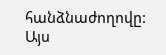հանձնաժողովը: Այս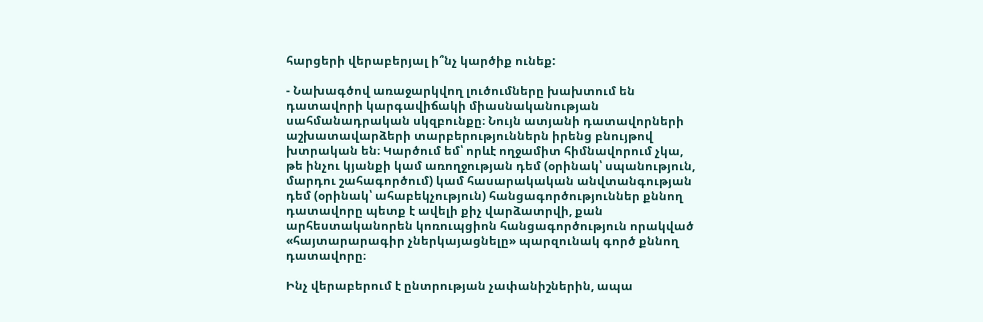հարցերի վերաբերյալ ի՞նչ կարծիք ունեք:

- Նախագծով առաջարկվող լուծումները խախտում են դատավորի կարգավիճակի միասնականության սահմանադրական սկզբունքը։ Նույն ատյանի դատավորների աշխատավարձերի տարբերություններն իրենց բնույթով խտրական են։ Կարծում եմ՝ որևէ ողջամիտ հիմնավորում չկա, թե ինչու կյանքի կամ առողջության դեմ (օրինակ՝ սպանություն, մարդու շահագործում) կամ հասարակական անվտանգության դեմ (օրինակ՝ ահաբեկչություն) հանցագործություններ քննող դատավորը պետք է ավելի քիչ վարձատրվի, քան արհեստականորեն կոռուպցիոն հանցագործություն որակված «հայտարարագիր չներկայացնելը» պարզունակ գործ քննող դատավորը։

Ինչ վերաբերում է ընտրության չափանիշներին, ապա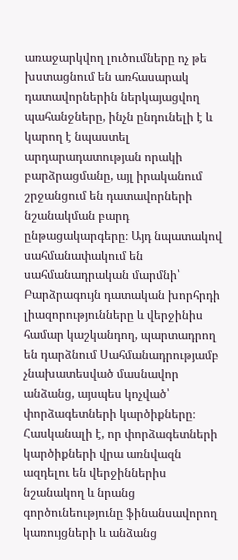առաջարկվող լուծումները ոչ թե խստացնում են առհասարակ դատավորներին ներկայացվող պահանջները, ինչն ընդունելի է և կարող է նպաստել արդարադատության որակի բարձրացմանը, այլ իրականում շրջանցում են դատավորների նշանակման բարդ ընթացակարգերը։ Այդ նպատակով սահմանափակում են սահմանադրական մարմնի՝ Բարձրագույն դատական խորհրդի լիազորությունները և վերջինիս համար կաշկանդող, պարտադրող են դարձնում Սահմանադրությամբ չնախատեսված մասնավոր անձանց, այսպես կոչված՝ փորձագետների կարծիքները։ Հասկանալի է, որ փորձագետների կարծիքների վրա առնվազն ազդելու են վերջիններիս նշանակող և նրանց գործունեությունը ֆինանսավորող կառույցների և անձանց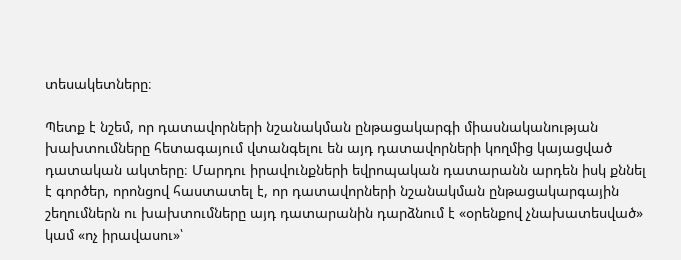տեսակետները։

Պետք է նշեմ, որ դատավորների նշանակման ընթացակարգի միասնականության խախտումները հետագայում վտանգելու են այդ դատավորների կողմից կայացված դատական ակտերը։ Մարդու իրավունքների եվրոպական դատարանն արդեն իսկ քննել է գործեր, որոնցով հաստատել է, որ դատավորների նշանակման ընթացակարգային շեղումներն ու խախտումները այդ դատարանին դարձնում է «օրենքով չնախատեսված» կամ «ոչ իրավասու»՝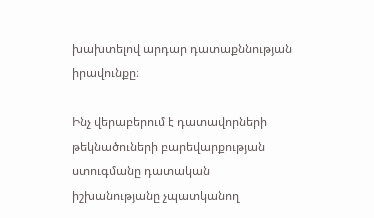խախտելով արդար դատաքննության իրավունքը։

Ինչ վերաբերում է դատավորների թեկնածուների բարեվարքության ստուգմանը դատական իշխանությանը չպատկանող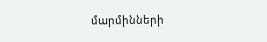մարմինների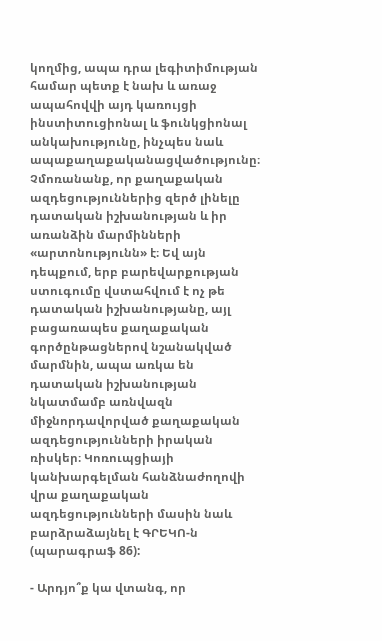կողմից, ապա դրա լեգիտիմության համար պետք է նախ և առաջ ապահովվի այդ կառույցի ինստիտուցիոնալ և ֆունկցիոնալ անկախությունը, ինչպես նաև ապաքաղաքականացվածությունը։ Չմոռանանք, որ քաղաքական ազդեցություններից զերծ լինելը դատական իշխանության և իր առանձին մարմինների «արտոնությունն» է։ Եվ այն դեպքում, երբ բարեվարքության ստուգումը վստահվում է ոչ թե դատական իշխանությանը, այլ բացառապես քաղաքական գործընթացներով նշանակված մարմնին, ապա առկա են դատական իշխանության նկատմամբ առնվազն միջնորդավորված քաղաքական ազդեցությունների իրական ռիսկեր։ Կոռուպցիայի կանխարգելման հանձնաժողովի վրա քաղաքական ազդեցությունների մասին նաև բարձրաձայնել է ԳՐԵԿՈ-ն (պարագրաֆ 86):

- Արդյո՞ք կա վտանգ, որ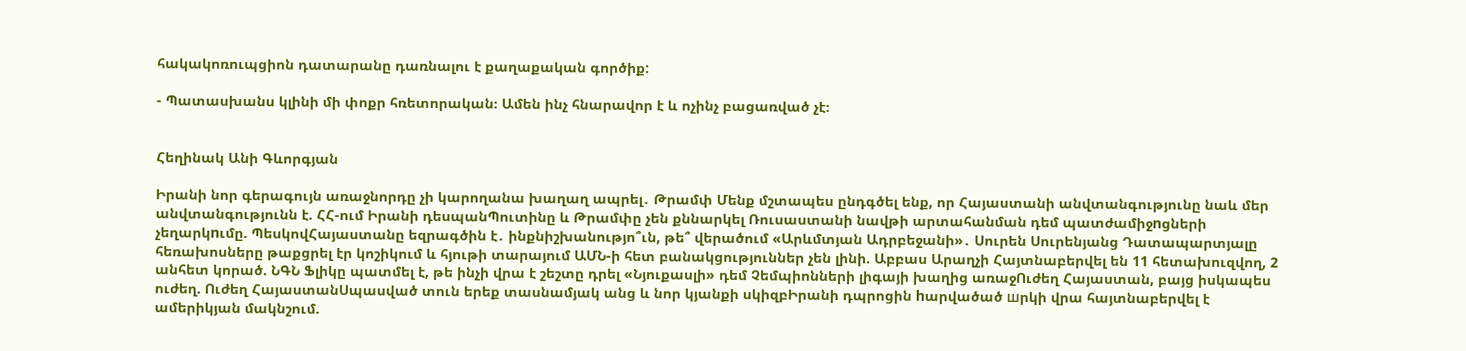հակակոռուպցիոն դատարանը դառնալու է քաղաքական գործիք:

- Պատասխանս կլինի մի փոքր հռետորական։ Ամեն ինչ հնարավոր է և ոչինչ բացառված չէ։


Հեղինակ Անի Գևորգյան

Իրանի նոր գերագույն առաջնորդը չի կարողանա խաղաղ ապրել․ Թրամփ Մենք մշտապես ընդգծել ենք, որ Հայաստանի անվտանգությունը նաև մեր անվտանգությունն է. ՀՀ-ում Իրանի դեսպանՊուտինը և Թրամփը չեն քննարկել Ռուսաստանի նավթի արտահանման դեմ պատժամիջnցների չեղարկnւմը. ՊեսկովՀայաստանը եզրագծին է․ ինքնիշխանությո՞ւն, թե՞ վերածում «Արևմտյան Ադրբեջանի»․ Սուրեն Սուրենյանց Դատապարտյալը հեռախոսները թաքցրել էր կոշիկում և հյութի տարայում ԱՄՆ-ի հետ բանակցություններ չեն լինի. Աբբաս Արաղչի Հայտնաբերվել են 11 հետախուզվող, 2 անհետ կորած. ՆԳՆ Ֆլիկը պատմել է, թե ինչի վրա է շեշտը դրել «Նյուքասլի» դեմ Չեմպիոնների լիգայի խաղից առաջՈւժեղ Հայաստան, բայց իսկապես ուժեղ. Ուժեղ ՀայաստանՍպասված տուն երեք տասնամյակ անց և նոր կյանքի սկիզբԻրանի դպրոցին hարվածած шրկի վրա հայտնաբերվել է ամերիկյան մակնշում.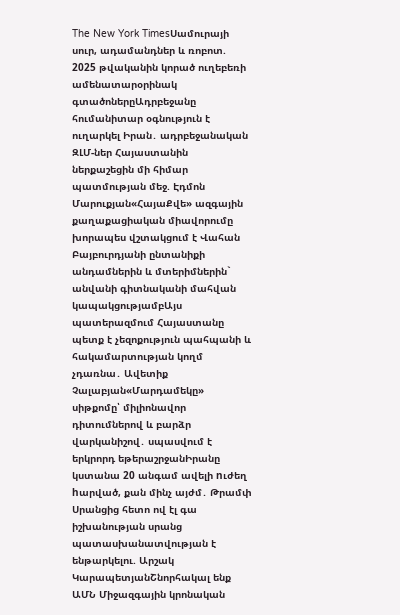The New York TimesՍամուրայի սուր, ադամանդներ և ռոբոտ. 2025 թվականին կորած ուղեբեռի ամենատարօրինակ գտածոներըԱդրբեջանը հումանիտար օգնություն է ուղարկել Իրան․ ադրբեջանական ԶԼՄ-ներ Հայաստանին ներքաշեցին մի հիմար պատմության մեջ. Էդմոն Մարուքյան«ՀայաՔվե» ազգային քաղաքացիական միավորումը խորապես վշտակցում է Վահան Բայբուրդյանի ընտանիքի անդամներին և մտերիմներին` անվանի գիտնականի մահվան կապակցությամբԱյս պատերազմում Հայաստանը պետք է չեզոքություն պահպանի և հակամարտության կողմ չդառնա․ Ավետիք Չալաբյան«Մարդամեկը» սիթքոմը՝ միլիոնավոր դիտումներով և բարձր վարկանիշով․ սպասվում է երկրորդ եթերաշրջանԻրանը կստանա 20 անգամ ավելի nւժեղ hարված, քան մինչ այժմ․ Թրամփ Սրանցից հետո ով էլ գա իշխանության սրանց պատասխանատվության է ենթարկելու. Արշակ ԿարապետյանՇնորհակալ ենք ԱՄՆ Միջազգային կրոնական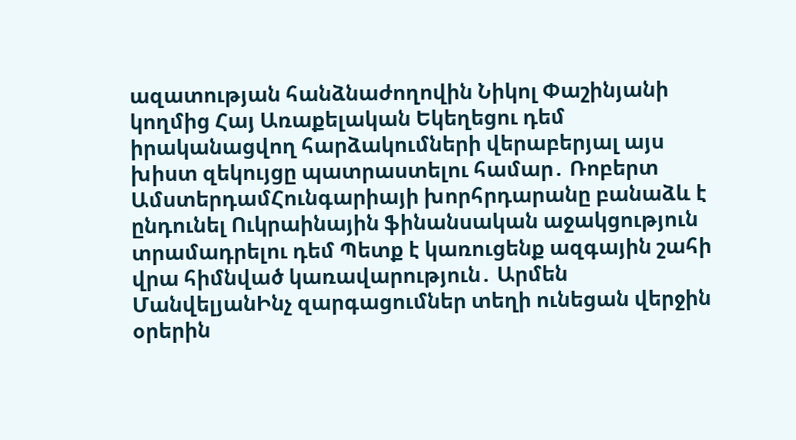ազատության հանձնաժողովին Նիկոլ Փաշինյանի կողմից Հայ Առաքելական Եկեղեցու դեմ իրականացվող հարձակումների վերաբերյալ այս խիստ զեկույցը պատրաստելու համար․ Ռոբերտ ԱմստերդամՀունգարիայի խորհրդարանը բանաձև է ընդունել Ուկրաինային ֆինանսական աջակցություն տրամադրելու դեմ Պետք է կառուցենք ազգային շահի վրա հիմնված կառավարություն․ Արմեն ՄանվելյանԻնչ զարգացումներ տեղի ունեցան վերջին օրերին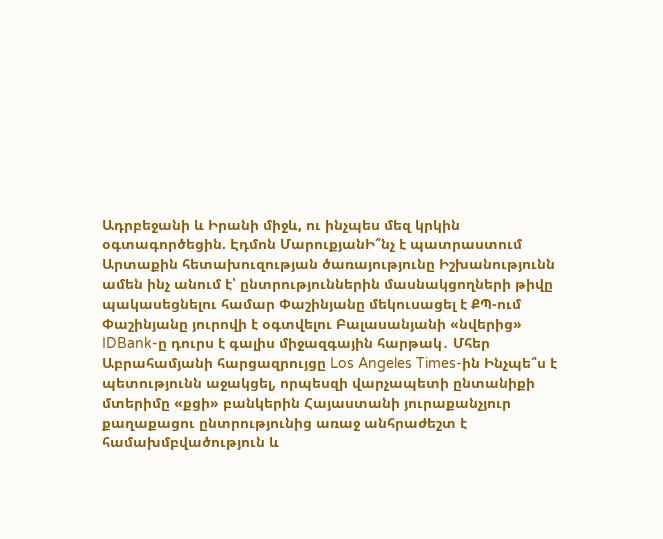Ադրբեջանի և Իրանի միջև, ու ինչպես մեզ կրկին օգտագործեցին. Էդմոն ՄարուքյանԻ՞նչ է պատրաստում Արտաքին հետախուզության ծառայությունը Իշխանությունն ամեն ինչ անում է՝ ընտրություններին մասնակցողների թիվը պակասեցնելու համար Փաշինյանը մեկուսացել է ՔՊ-ում Փաշինյանը յուրովի է օգտվելու Բալասանյանի «նվերից» IDBank-ը դուրս է գալիս միջազգային հարթակ․ Մհեր Աբրահամյանի հարցազրույցը Los Angeles Times-ին Ինչպե՞ս է պետությունն աջակցել, որպեսզի վարչապետի ընտանիքի մտերիմը «քցի» բանկերին Հայաստանի յուրաքանչյուր քաղաքացու ընտրությունից առաջ անհրաժեշտ է համախմբվածություն և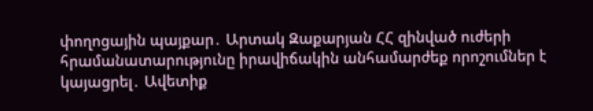փողոցային պայքար․ Արտակ Զաքարյան ՀՀ զինված ուժերի հրամանատարությունը իրավիճակին անհամարժեք որոշումներ է կայացրել․ Ավետիք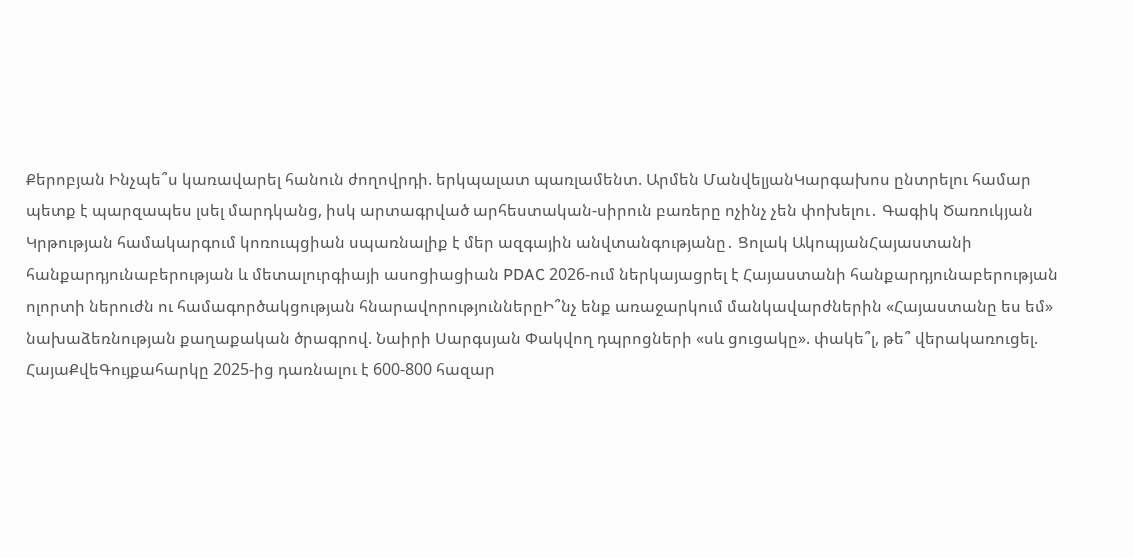Քերոբյան Ինչպե՞ս կառավարել հանուն ժողովրդի. երկպալատ պառլամենտ. Արմեն ՄանվելյանԿարգախոս ընտրելու համար պետք է պարզապես լսել մարդկանց, իսկ արտագրված արհեստական-սիրուն բառերը ոչինչ չեն փոխելու․ Գագիկ Ծառուկյան Կրթության համակարգում կոռուպցիան սպառնալիք է մեր ազգային անվտանգությանը․ Ցոլակ ԱկոպյանՀայաստանի հանքարդյունաբերության և մետալուրգիայի ասոցիացիան PDAC 2026-ում ներկայացրել է Հայաստանի հանքարդյունաբերության ոլորտի ներուժն ու համագործակցության հնարավորություններըԻ՞նչ ենք առաջարկում մանկավարժներին «Հայաստանը ես եմ» նախաձեռնության քաղաքական ծրագրով. Նաիրի Սարգսյան Փակվող դպրոցների «սև ցուցակը». փակե՞լ, թե՞ վերակառուցել. ՀայաՔվեԳույքահարկը 2025-ից դառնալու է 600-800 հազար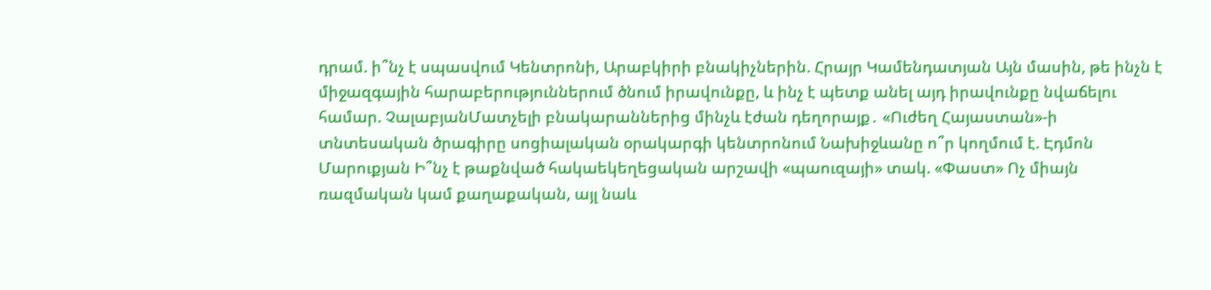դրամ. ի՞նչ է սպասվում Կենտրոնի, Արաբկիրի բնակիչներին. Հրայր Կամենդատյան Այն մասին, թե ինչն է միջազգային հարաբերություններում ծնում իրավունքը, և ինչ է պետք անել այդ իրավունքը նվաճելու համար. ՉալաբյանՄատչելի բնակարաններից մինչև էժան դեղորայք․ «Ուժեղ Հայաստան»-ի տնտեսական ծրագիրը սոցիալական օրակարգի կենտրոնում Նախիջևանը ո՞ր կողմում է. Էդմոն Մարուքյան Ի՞նչ է թաքնված հակաեկեղեցական արշավի «պաուզայի» տակ. «Փաստ» Ոչ միայն ռազմական կամ քաղաքական, այլ նաև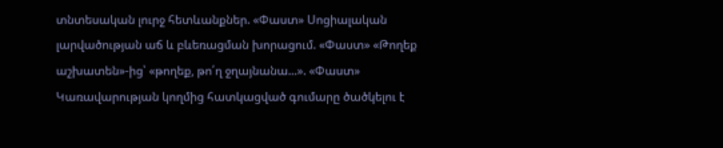տնտեսական լուրջ հետևանքներ. «Փաստ» Սոցիալական լարվածության աճ և բևեռացման խորացում. «Փաստ» «Թողեք աշխատեն»-ից՝ «թողեք, թո՛ղ ջղայնանա...». «Փաստ» Կառավարության կողմից հատկացված գումարը ծածկելու է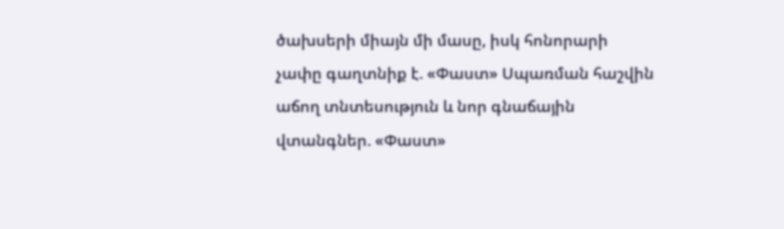ծախսերի միայն մի մասը, իսկ հոնորարի չափը գաղտնիք է. «Փաստ» Սպառման հաշվին աճող տնտեսություն և նոր գնաճային վտանգներ. «Փաստ»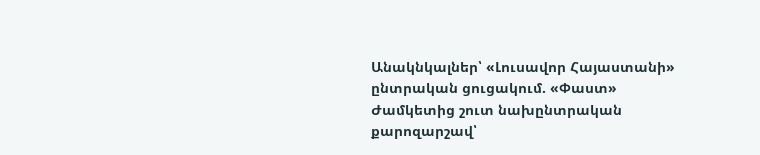Անակնկալներ՝ «Լուսավոր Հայաստանի» ընտրական ցուցակում. «Փաստ» Ժամկետից շուտ նախընտրական քարոզարշավ՝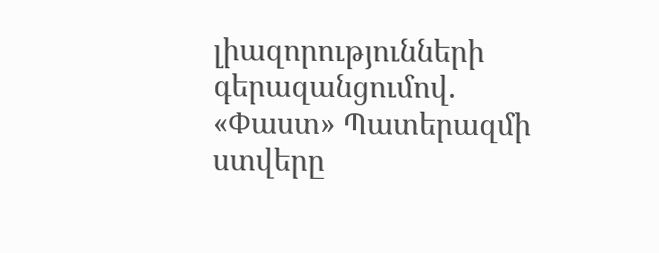լիազորությունների գերազանցումով. «Փաստ» Պատերազմի ստվերը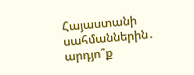Հայաստանի սահմաններին․ արդյո՞ք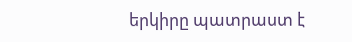երկիրը պատրաստ է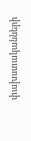փախստականների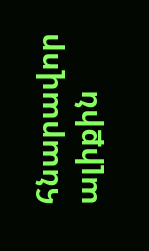հնարավոր ալիքին